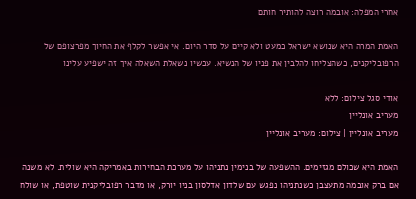אחרי המפלה: אובמה רוצה להותיר חותם

האמת המרה היא שנושא ישראל כמעט ולא קיים על סדר היום. אי אפשר לקלף את החיוך מפרצופם של הרפובליקנים, כשהצליחו להלבין את פניו של הנשיא. עכשיו נשאלת השאלה איך זה ישפיע עלינו

אודי סגל צילום: ללא
מעריב אונליין
מעריב אונליין | צילום: מעריב אונליין

האמת היא שכולם מגזימים. ההשפעה של בנימין נתניהו על מערכת הבחירות באמריקה היא שולית. לא משנה אם ברק אובמה מתעצבן כשנתניהו נפגש עם שלדון אדלסון בניו יורק, או מדבר רפובליקנית שוטפת, או שולח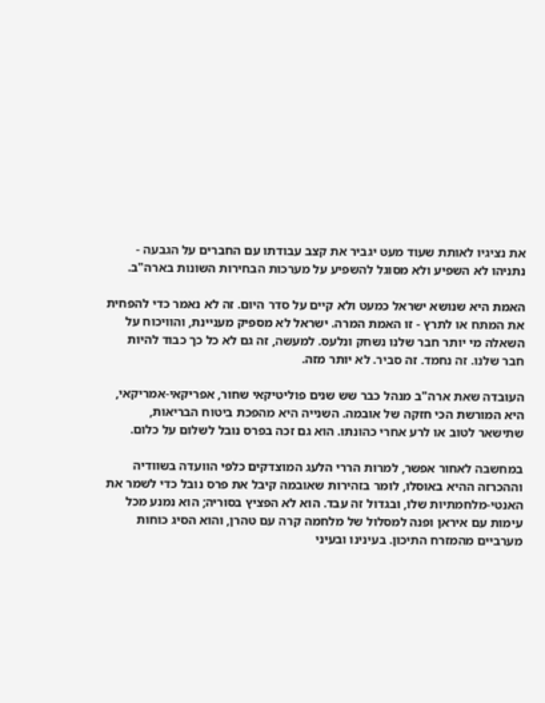את נציגיו לאותת שעוד מעט יגביר את קצב עבודתו עם החברים על הגבעה - נתניהו לא השפיע ולא מסוגל להשפיע על מערכות הבחירות השונות בארה"ב.

האמת היא שנושא ישראל כמעט ולא קיים על סדר היום. זה לא נאמר כדי להפחית את המתח או לתרץ - זו האמת המרה. ישראל לא מספיק מעניינת, והוויכוח על השאלה מי יותר חבר שלנו נשחק ונלעס. למעשה, זה גם לא כל כך כבוד להיות חבר שלנו. זה נחמד. זה סביר. לא יותר מזה.

העובדה שאת ארה"ב מנהל כבר שש שנים פוליטיקאי שחור, אפריקאי-אמריקאי, היא המורשת הכי חזקה של אובמה. השנייה היא מהפכת ביטוח הבריאות, שתישאר לטוב או לרע אחרי כהונתו. הוא גם זכה בפרס נובל לשלום על כלום.

במחשבה לאחור אפשר, למרות הררי הלעג המוצדקים כלפי הוועדה בשוודיה וההכרזה ההיא באוסלו, לומר בזהירות שאובמה קיבל את פרס נובל כדי לשמר את האנטי-מלחמתיות שלו, ובגדול זה עבד. הוא לא הפציץ בסוריה; הוא נמנע מכל עימות עם איראן ופנה למסלול של מלחמה קרה עם טהרן, והוא הסיג כוחות מערביים מהמזרח התיכון. בעינינו ובעיני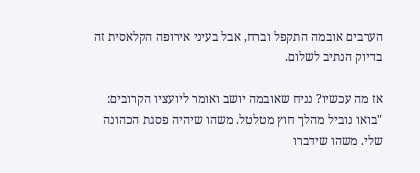הערבים אובמה התקפל וברח, אבל בעיני אירופה הקלאסית זה בדיוק הנתיב לשלום.

אז מה עכשיו? נניח שאובמה יושב ואומר ליועציו הקרובים: "בואו נוביל מהלך חוץ מטלטל. משהו שיהיה פסגת הכהונה שלי. משהו שידברו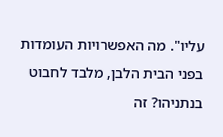עליו". מה האפשרויות העומדות בפני הבית הלבן, מלבד לחבוט בנתניהו? זה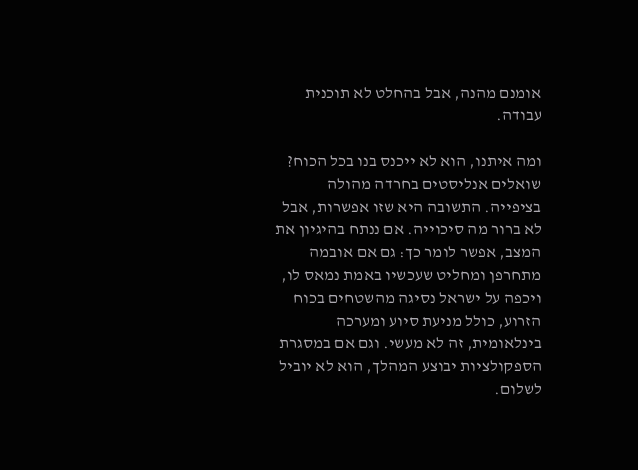אומנם מהנה, אבל בהחלט לא תוכנית עבודה.

ומה איתנו, הוא לא ייכנס בנו בכל הכוח? שואלים אנליסטים בחרדה מהולה בציפייה. התשובה היא שזו אפשרות, אבל לא ברור מה סיכוייה. אם ננתח בהיגיון את המצב, אפשר לומר כך: גם אם אובמה מתחרפן ומחליט שעכשיו באמת נמאס לו, ויכפה על ישראל נסיגה מהשטחים בכוח הזרוע, כולל מניעת סיוע ומערכה בינלאומית, זה לא מעשי. וגם אם במסגרת הספקולציות יבוצע המהלך, הוא לא יוביל לשלום.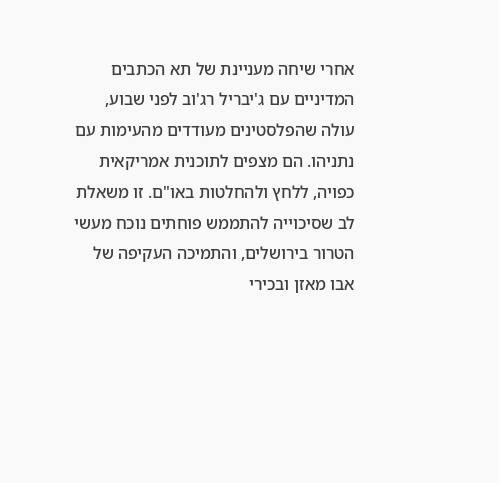אחרי שיחה מעניינת של תא הכתבים המדיניים עם ג'יבריל רג'וב לפני שבוע, עולה שהפלסטינים מעודדים מהעימות עם נתניהו. הם מצפים לתוכנית אמריקאית כפויה, ללחץ ולהחלטות באו"ם. זו משאלת לב שסיכוייה להתממש פוחתים נוכח מעשי הטרור בירושלים, והתמיכה העקיפה של אבו מאזן ובכירי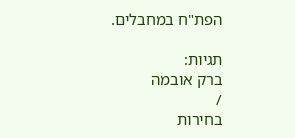הפת"ח במחבלים.

תגיות:
ברק אובמה
/
בחירות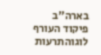בארה"ב
פיקוד העורף לוגוהתרעות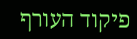פיקוד העורף